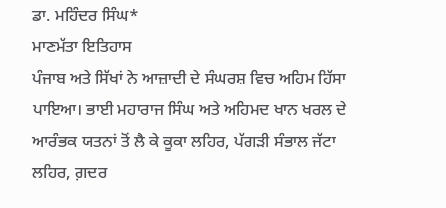ਡਾ. ਮਹਿੰਦਰ ਸਿੰਘ*
ਮਾਣਮੱਤਾ ਇਤਿਹਾਸ
ਪੰਜਾਬ ਅਤੇ ਸਿੱਖਾਂ ਨੇ ਆਜ਼ਾਦੀ ਦੇ ਸੰਘਰਸ਼ ਵਿਚ ਅਹਿਮ ਹਿੱਸਾ ਪਾਇਆ। ਭਾਈ ਮਹਾਰਾਜ ਸਿੰਘ ਅਤੇ ਅਹਿਮਦ ਖਾਨ ਖਰਲ ਦੇ ਆਰੰਭਕ ਯਤਨਾਂ ਤੋਂ ਲੈ ਕੇ ਕੂਕਾ ਲਹਿਰ, ਪੱਗੜੀ ਸੰਭਾਲ ਜੱਟਾ ਲਹਿਰ, ਗ਼ਦਰ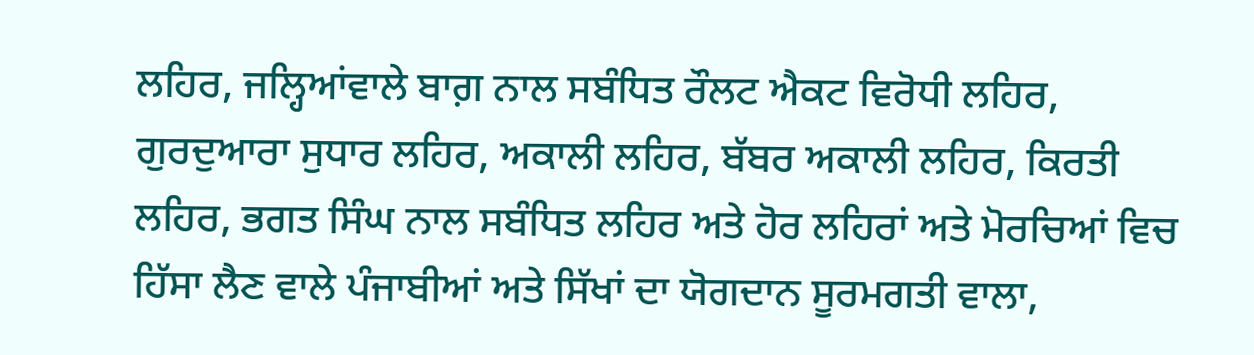ਲਹਿਰ, ਜਲ੍ਹਿਆਂਵਾਲੇ ਬਾਗ਼ ਨਾਲ ਸਬੰਧਿਤ ਰੌਲਟ ਐਕਟ ਵਿਰੋਧੀ ਲਹਿਰ, ਗੁਰਦੁਆਰਾ ਸੁਧਾਰ ਲਹਿਰ, ਅਕਾਲੀ ਲਹਿਰ, ਬੱਬਰ ਅਕਾਲੀ ਲਹਿਰ, ਕਿਰਤੀ ਲਹਿਰ, ਭਗਤ ਸਿੰਘ ਨਾਲ ਸਬੰਧਿਤ ਲਹਿਰ ਅਤੇ ਹੋਰ ਲਹਿਰਾਂ ਅਤੇ ਮੋਰਚਿਆਂ ਵਿਚ ਹਿੱਸਾ ਲੈਣ ਵਾਲੇ ਪੰਜਾਬੀਆਂ ਅਤੇ ਸਿੱਖਾਂ ਦਾ ਯੋਗਦਾਨ ਸੂਰਮਗਤੀ ਵਾਲਾ,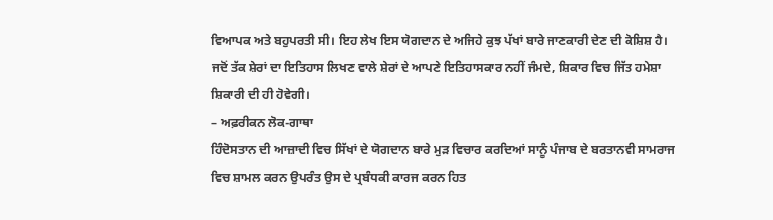ਵਿਆਪਕ ਅਤੇ ਬਹੁਪਰਤੀ ਸੀ। ਇਹ ਲੇਖ ਇਸ ਯੋਗਦਾਨ ਦੇ ਅਜਿਹੇ ਕੁਝ ਪੱਖਾਂ ਬਾਰੇ ਜਾਣਕਾਰੀ ਦੇਣ ਦੀ ਕੋਸ਼ਿਸ਼ ਹੈ।
ਜਦੋਂ ਤੱਕ ਸ਼ੇਰਾਂ ਦਾ ਇਤਿਹਾਸ ਲਿਖਣ ਵਾਲੇ ਸ਼ੇਰਾਂ ਦੇ ਆਪਣੇ ਇਤਿਹਾਸਕਾਰ ਨਹੀਂ ਜੰਮਦੇ, ਸ਼ਿਕਾਰ ਵਿਚ ਜਿੱਤ ਹਮੇਸ਼ਾ ਸ਼ਿਕਾਰੀ ਦੀ ਹੀ ਹੋਵੇਗੀ।
– ਅਫ਼ਰੀਕਨ ਲੋਕ-ਗਾਥਾ
ਹਿੰਦੋਸਤਾਨ ਦੀ ਆਜ਼ਾਦੀ ਵਿਚ ਸਿੱਖਾਂ ਦੇ ਯੋਗਦਾਨ ਬਾਰੇ ਮੁੜ ਵਿਚਾਰ ਕਰਦਿਆਂ ਸਾਨੂੰ ਪੰਜਾਬ ਦੇ ਬਰਤਾਨਵੀ ਸਾਮਰਾਜ ਵਿਚ ਸ਼ਾਮਲ ਕਰਨ ਉਪਰੰਤ ਉਸ ਦੇ ਪ੍ਰਬੰਧਕੀ ਕਾਰਜ ਕਰਨ ਹਿਤ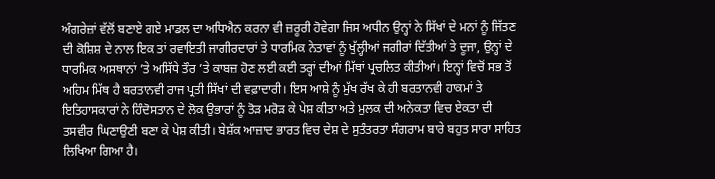ਅੰਗਰੇਜ਼ਾਂ ਵੱਲੋਂ ਬਣਾਏ ਗਏ ਮਾਡਲ ਦਾ ਅਧਿਐਨ ਕਰਨਾ ਵੀ ਜ਼ਰੂਰੀ ਹੋਵੇਗਾ ਜਿਸ ਅਧੀਨ ਉਨ੍ਹਾਂ ਨੇ ਸਿੱਖਾਂ ਦੇ ਮਨਾਂ ਨੂੰ ਜਿੱਤਣ ਦੀ ਕੋਸ਼ਿਸ਼ ਦੇ ਨਾਲ ਇਕ ਤਾਂ ਰਵਾਇਤੀ ਜਾਗੀਰਦਾਰਾਂ ਤੇ ਧਾਰਮਿਕ ਨੇਤਾਵਾਂ ਨੂੰ ਖੁੱਲ੍ਹੀਆਂ ਜਗੀਰਾਂ ਦਿੱਤੀਆਂ ਤੇ ਦੂਜਾ, ਉਨ੍ਹਾਂ ਦੇ ਧਾਰਮਿਕ ਅਸਥਾਨਾਂ ’ਤੇ ਅਸਿੱਧੇ ਤੌਰ ’ਤੇ ਕਾਬਜ਼ ਹੋਣ ਲਈ ਕਈ ਤਰ੍ਹਾਂ ਦੀਆਂ ਮਿੱਥਾਂ ਪ੍ਰਚਲਿਤ ਕੀਤੀਆਂ। ਇਨ੍ਹਾਂ ਵਿਚੋਂ ਸਭ ਤੋਂ ਅਹਿਮ ਮਿੱਥ ਹੈ ਬਰਤਾਨਵੀ ਰਾਜ ਪ੍ਰਤੀ ਸਿੱਖਾਂ ਦੀ ਵਫ਼ਾਦਾਰੀ। ਇਸ ਆਸ਼ੇ ਨੂੰ ਮੁੱਖ ਰੱਖ ਕੇ ਹੀ ਬਰਤਾਨਵੀ ਹਾਕਮਾਂ ਤੇ ਇਤਿਹਾਸਕਾਰਾਂ ਨੇ ਹਿੰਦੋਸਤਾਨ ਦੇ ਲੋਕ ਉਭਾਰਾਂ ਨੂੰ ਤੋੜ ਮਰੋੜ ਕੇ ਪੇਸ਼ ਕੀਤਾ ਅਤੇ ਮੁਲਕ ਦੀ ਅਨੇਕਤਾ ਵਿਚ ਏਕਤਾ ਦੀ ਤਸਵੀਰ ਘਿਣਾਉਣੀ ਬਣਾ ਕੇ ਪੇਸ਼ ਕੀਤੀ। ਬੇਸ਼ੱਕ ਆਜ਼ਾਦ ਭਾਰਤ ਵਿਚ ਦੇਸ਼ ਦੇ ਸੁਤੰਤਰਤਾ ਸੰਗਰਾਮ ਬਾਰੇ ਬਹੁਤ ਸਾਰਾ ਸਾਹਿਤ ਲਿਖਿਆ ਗਿਆ ਹੈ।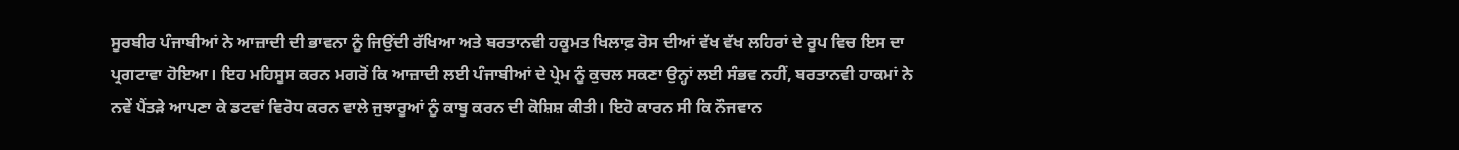ਸੂਰਬੀਰ ਪੰਜਾਬੀਆਂ ਨੇ ਆਜ਼ਾਦੀ ਦੀ ਭਾਵਨਾ ਨੂੰ ਜਿਉਂਦੀ ਰੱਖਿਆ ਅਤੇ ਬਰਤਾਨਵੀ ਹਕੂਮਤ ਖਿਲਾਫ਼ ਰੋਸ ਦੀਆਂ ਵੱਖ ਵੱਖ ਲਹਿਰਾਂ ਦੇ ਰੂਪ ਵਿਚ ਇਸ ਦਾ ਪ੍ਰਗਟਾਵਾ ਹੋਇਆ। ਇਹ ਮਹਿਸੂਸ ਕਰਨ ਮਗਰੋਂ ਕਿ ਆਜ਼ਾਦੀ ਲਈ ਪੰਜਾਬੀਆਂ ਦੇ ਪ੍ਰੇਮ ਨੂੰ ਕੁਚਲ ਸਕਣਾ ਉਨ੍ਹਾਂ ਲਈ ਸੰਭਵ ਨਹੀਂ, ਬਰਤਾਨਵੀ ਹਾਕਮਾਂ ਨੇ ਨਵੇਂ ਪੈਂਤੜੇ ਆਪਣਾ ਕੇ ਡਟਵਾਂ ਵਿਰੋਧ ਕਰਨ ਵਾਲੇ ਜੁਝਾਰੂਆਂ ਨੂੰ ਕਾਬੂ ਕਰਨ ਦੀ ਕੋਸ਼ਿਸ਼ ਕੀਤੀ। ਇਹੋ ਕਾਰਨ ਸੀ ਕਿ ਨੌਜਵਾਨ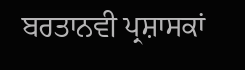ਬਰਤਾਨਵੀ ਪ੍ਰਸ਼ਾਸਕਾਂ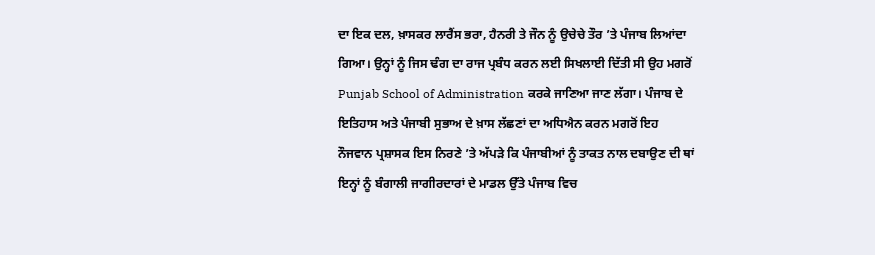ਦਾ ਇਕ ਦਲ, ਖ਼ਾਸਕਰ ਲਾਰੈਂਸ ਭਰਾ, ਹੈਨਰੀ ਤੇ ਜੌਨ ਨੂੰ ਉਚੇਚੇ ਤੌਰ ’ਤੇ ਪੰਜਾਬ ਲਿਆਂਦਾ ਗਿਆ। ਉਨ੍ਹਾਂ ਨੂੰ ਜਿਸ ਢੰਗ ਦਾ ਰਾਜ ਪ੍ਰਬੰਧ ਕਰਨ ਲਈ ਸਿਖਲਾਈ ਦਿੱਤੀ ਸੀ ਉਹ ਮਗਰੋਂ Punjab School of Administration ਕਰਕੇ ਜਾਣਿਆ ਜਾਣ ਲੱਗਾ। ਪੰਜਾਬ ਦੇ ਇਤਿਹਾਸ ਅਤੇ ਪੰਜਾਬੀ ਸੁਭਾਅ ਦੇ ਖ਼ਾਸ ਲੱਛਣਾਂ ਦਾ ਅਧਿਐਨ ਕਰਨ ਮਗਰੋਂ ਇਹ ਨੌਜਵਾਨ ਪ੍ਰਸ਼ਾਸਕ ਇਸ ਨਿਰਣੇ ’ਤੇ ਅੱਪੜੇ ਕਿ ਪੰਜਾਬੀਆਂ ਨੂੰ ਤਾਕਤ ਨਾਲ ਦਬਾਉਣ ਦੀ ਥਾਂ ਇਨ੍ਹਾਂ ਨੂੰ ਬੰਗਾਲੀ ਜਾਗੀਰਦਾਰਾਂ ਦੇ ਮਾਡਲ ਉੱਤੇ ਪੰਜਾਬ ਵਿਚ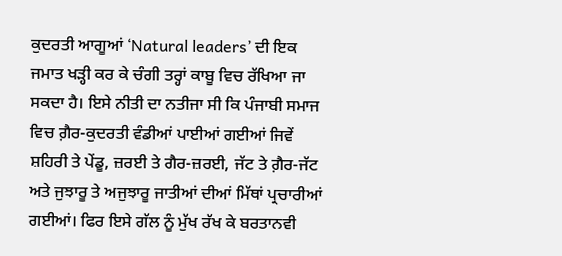ਕੁਦਰਤੀ ਆਗੂਆਂ ‘Natural leaders’ ਦੀ ਇਕ ਜਮਾਤ ਖੜ੍ਹੀ ਕਰ ਕੇ ਚੰਗੀ ਤਰ੍ਹਾਂ ਕਾਬੂ ਵਿਚ ਰੱਖਿਆ ਜਾ ਸਕਦਾ ਹੈ। ਇਸੇ ਨੀਤੀ ਦਾ ਨਤੀਜਾ ਸੀ ਕਿ ਪੰਜਾਬੀ ਸਮਾਜ ਵਿਚ ਗ਼ੈਰ-ਕੁਦਰਤੀ ਵੰਡੀਆਂ ਪਾਈਆਂ ਗਈਆਂ ਜਿਵੇਂ ਸ਼ਹਿਰੀ ਤੇ ਪੇਂਡੂ, ਜ਼ਰਈ ਤੇ ਗੈਰ-ਜ਼ਰਈ, ਜੱਟ ਤੇ ਗ਼ੈਰ-ਜੱਟ ਅਤੇ ਜੁਝਾਰੂ ਤੇ ਅਜੁਝਾਰੂ ਜਾਤੀਆਂ ਦੀਆਂ ਮਿੱਥਾਂ ਪ੍ਰਚਾਰੀਆਂ ਗਈਆਂ। ਫਿਰ ਇਸੇ ਗੱਲ ਨੂੰ ਮੁੱਖ ਰੱਖ ਕੇ ਬਰਤਾਨਵੀ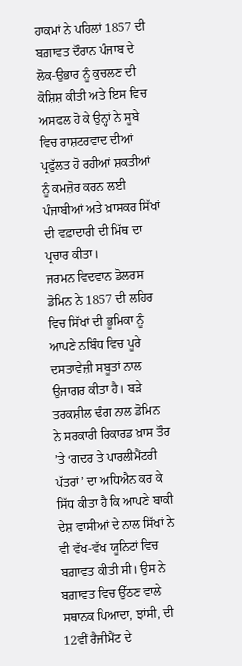ਹਾਕਮਾਂ ਨੇ ਪਹਿਲਾਂ 1857 ਦੀ ਬਗ਼ਾਵਤ ਦੌਰਾਨ ਪੰਜਾਬ ਦੇ ਲੋਕ-ਉਭਾਰ ਨੂੰ ਕੁਚਲਣ ਦੀ ਕੋਸ਼ਿਸ਼ ਕੀਤੀ ਅਤੇ ਇਸ ਵਿਚ ਅਸਫਲ ਹੋ ਕੇ ਉਨ੍ਹਾਂ ਨੇ ਸੂਬੇ ਵਿਚ ਰਾਸ਼ਟਰਵਾਦ ਦੀਆਂ ਪ੍ਰਫੁੱਲਤ ਹੋ ਰਹੀਆਂ ਸ਼ਕਤੀਆਂ ਨੂੰ ਕਮਜ਼ੋਰ ਕਰਨ ਲਈ ਪੰਜਾਬੀਆਂ ਅਤੇ ਖ਼ਾਸਕਰ ਸਿੱਖਾਂ ਦੀ ਵਫ਼ਾਦਾਰੀ ਦੀ ਮਿੱਥ ਦਾ ਪ੍ਰਚਾਰ ਕੀਤਾ।
ਜਰਮਨ ਵਿਦਵਾਨ ਡੋਲਰਸ ਡੋਮਿਨ ਨੇ 1857 ਦੀ ਲਹਿਰ ਵਿਚ ਸਿੱਖਾਂ ਦੀ ਭੂਮਿਕਾ ਨੂੰ ਆਪਣੇ ਨਬਿੰਧ ਵਿਚ ਪੂਰੇ ਦਸਤਾਵੇਜ਼ੀ ਸਬੂਤਾਂ ਨਾਲ ਉਜਾਗਰ ਕੀਤਾ ਹੈ। ਬੜੇ ਤਰਕਸ਼ੀਲ ਢੰਗ ਨਾਲ ਡੋਮਿਨ ਨੇ ਸਰਕਾਰੀ ਰਿਕਾਰਡ ਖ਼ਾਸ ਤੌਰ ’ਤੇ ‘ਗਦਰ ਤੇ ਪਾਰਲੀਮੈਂਟਰੀ ਪੱਤਰਾਂ’ ਦਾ ਅਧਿਐਨ ਕਰ ਕੇ ਸਿੱਧ ਕੀਤਾ ਹੈ ਕਿ ਆਪਣੇ ਬਾਕੀ ਦੇਸ਼ ਵਾਸੀਆਂ ਦੇ ਨਾਲ ਸਿੱਖਾਂ ਨੇ ਵੀ ਵੱਖ-ਵੱਖ ਯੂਨਿਟਾਂ ਵਿਚ ਬਗ਼ਾਵਤ ਕੀਤੀ ਸੀ। ਉਸ ਨੇ ਬਗ਼ਾਵਤ ਵਿਚ ਉੱਠਣ ਵਾਲੇ ਸਥਾਨਕ ਪਿਆਦਾ, ਝਾਂਸੀ, ਦੀ 12ਵੀਂ ਰੈਜੀਮੈਂਟ ਦੇ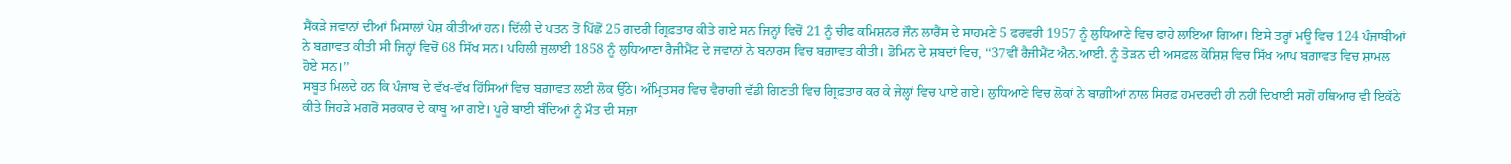ਸੈਂਕੜੇ ਜਵਾਨਾਂ ਦੀਆਂ ਮਿਸਾਲਾਂ ਪੇਸ਼ ਕੀਤੀਆਂ ਹਨ। ਦਿੱਲੀ ਦੇ ਪਤਨ ਤੋਂ ਪਿੱਛੋਂ 25 ਗਦਰੀ ਗ੍ਰਿਫ਼ਤਾਰ ਕੀਤੇ ਗਏ ਸਨ ਜਿਨ੍ਹਾਂ ਵਿਚੋਂ 21 ਨੂੰ ਚੀਫ ਕਮਿਸ਼ਨਰ ਜੌਨ ਲਾਰੈਂਸ ਦੇ ਸਾਹਮਣੇ 5 ਫਰਵਰੀ 1957 ਨੂੰ ਲੁਧਿਆਣੇ ਵਿਚ ਫਾਹੇ ਲਾਇਆ ਗਿਆ। ਇਸੇ ਤਰ੍ਹਾਂ ਮਊ ਵਿਚ 124 ਪੰਜਾਬੀਆਂ ਨੇ ਬਗ਼ਾਵਤ ਕੀਤੀ ਸੀ ਜਿਨ੍ਹਾਂ ਵਿਚੋਂ 68 ਸਿੱਖ ਸਨ। ਪਹਿਲੀ ਜੁਲਾਈ 1858 ਨੂੰ ਲੁਧਿਆਣਾ ਰੈਜੀਮੈਂਟ ਦੇ ਜਵਾਨਾਂ ਨੇ ਬਨਾਰਸ ਵਿਚ ਬਗ਼ਾਵਤ ਕੀਤੀ। ਡੋਮਿਨ ਦੇ ਸ਼ਬਦਾਂ ਵਿਚ, ‘‘37ਵੀਂ ਰੈਜੀਮੈਂਟ ਐਨ.ਆਈ. ਨੂੰ ਤੋੜਨ ਦੀ ਅਸਫ਼ਲ ਕੋਸ਼ਿਸ਼ ਵਿਚ ਸਿੱਖ ਆਪ ਬਗ਼ਾਵਤ ਵਿਚ ਸ਼ਾਮਲ ਹੋਏ ਸਨ।’’
ਸਬੂਤ ਮਿਲਦੇ ਹਨ ਕਿ ਪੰਜਾਬ ਦੇ ਵੱਖ-ਵੱਖ ਹਿੱਸਿਆਂ ਵਿਚ ਬਗ਼ਾਵਤ ਲਈ ਲੋਕ ਉੱਠੇ। ਅੰਮ੍ਰਿਤਸਰ ਵਿਚ ਵੈਰਾਗੀ ਵੱਡੀ ਗਿਣਤੀ ਵਿਚ ਗ੍ਰਿਫ਼ਤਾਰ ਕਰ ਕੇ ਜੇਲ੍ਹਾਂ ਵਿਚ ਪਾਏ ਗਏ। ਲੁਧਿਆਣੇ ਵਿਚ ਲੋਕਾਂ ਨੇ ਬਾਗ਼ੀਆਂ ਨਾਲ ਸਿਰਫ਼ ਹਮਦਰਦੀ ਹੀ ਨਹੀਂ ਦਿਖਾਈ ਸਗੋਂ ਹਥਿਆਰ ਵੀ ਇਕੱਠੇ ਕੀਤੇ ਜਿਹੜੇ ਮਗਰੋਂ ਸਰਕਾਰ ਦੇ ਕਾਬੂ ਆ ਗਏ। ਪੂਰੇ ਬਾਈ ਬੰਦਿਆਂ ਨੂੰ ਮੌਤ ਦੀ ਸਜ਼ਾ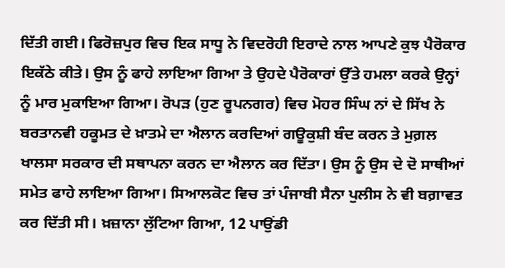ਦਿੱਤੀ ਗਈ। ਫਿਰੋਜ਼ਪੁਰ ਵਿਚ ਇਕ ਸਾਧੂ ਨੇ ਵਿਦਰੋਹੀ ਇਰਾਦੇ ਨਾਲ ਆਪਣੇ ਕੁਝ ਪੈਰੋਕਾਰ ਇਕੱਠੇ ਕੀਤੇ। ਉਸ ਨੂੰ ਫਾਹੇ ਲਾਇਆ ਗਿਆ ਤੇ ਉਹਦੇ ਪੈਰੋਕਾਰਾਂ ਉੱਤੇ ਹਮਲਾ ਕਰਕੇ ਉਨ੍ਹਾਂ ਨੂੰ ਮਾਰ ਮੁਕਾਇਆ ਗਿਆ। ਰੋਪੜ (ਹੁਣ ਰੂਪਨਗਰ) ਵਿਚ ਮੋਹਰ ਸਿੰਘ ਨਾਂ ਦੇ ਸਿੱਖ ਨੇ ਬਰਤਾਨਵੀ ਹਕੂਮਤ ਦੇ ਖ਼ਾਤਮੇ ਦਾ ਐਲਾਨ ਕਰਦਿਆਂ ਗਊਕੁਸ਼ੀ ਬੰਦ ਕਰਨ ਤੇ ਮੁਗ਼ਲ ਖਾਲਸਾ ਸਰਕਾਰ ਦੀ ਸਥਾਪਨਾ ਕਰਨ ਦਾ ਐਲਾਨ ਕਰ ਦਿੱਤਾ। ਉਸ ਨੂੰ ਉਸ ਦੇ ਦੋ ਸਾਥੀਆਂ ਸਮੇਤ ਫਾਹੇ ਲਾਇਆ ਗਿਆ। ਸਿਆਲਕੋਟ ਵਿਚ ਤਾਂ ਪੰਜਾਬੀ ਸੈਨਾ ਪੁਲੀਸ ਨੇ ਵੀ ਬਗ਼ਾਵਤ ਕਰ ਦਿੱਤੀ ਸੀ। ਖ਼ਜ਼ਾਨਾ ਲੁੱਟਿਆ ਗਿਆ, 12 ਪਾਉਂਡੀ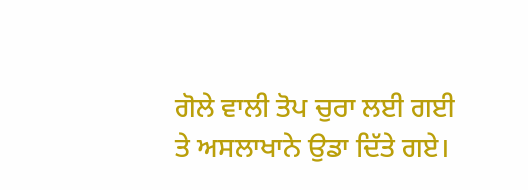ਗੋਲੇ ਵਾਲੀ ਤੋਪ ਚੁਰਾ ਲਈ ਗਈ ਤੇ ਅਸਲਾਖਾਨੇ ਉਡਾ ਦਿੱਤੇ ਗਏ।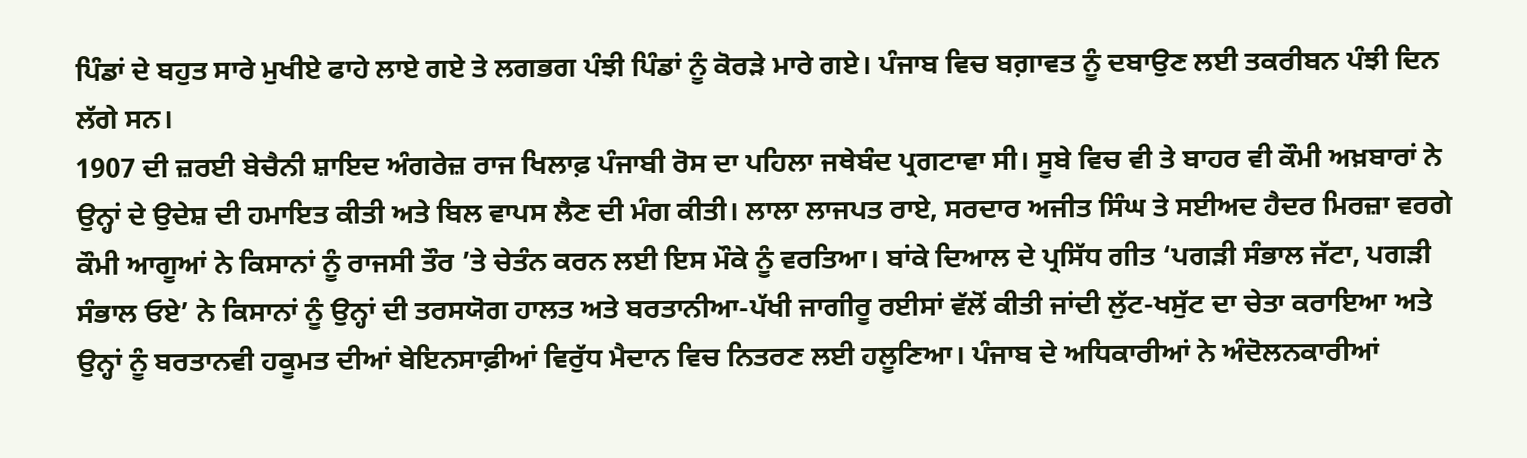ਪਿੰਡਾਂ ਦੇ ਬਹੁਤ ਸਾਰੇ ਮੁਖੀਏ ਫਾਹੇ ਲਾਏ ਗਏ ਤੇ ਲਗਭਗ ਪੰਝੀ ਪਿੰਡਾਂ ਨੂੰ ਕੋਰੜੇ ਮਾਰੇ ਗਏ। ਪੰਜਾਬ ਵਿਚ ਬਗ਼ਾਵਤ ਨੂੰ ਦਬਾਉਣ ਲਈ ਤਕਰੀਬਨ ਪੰਝੀ ਦਿਨ ਲੱਗੇ ਸਨ।
1907 ਦੀ ਜ਼ਰਈ ਬੇਚੈਨੀ ਸ਼ਾਇਦ ਅੰਗਰੇਜ਼ ਰਾਜ ਖਿਲਾਫ਼ ਪੰਜਾਬੀ ਰੋਸ ਦਾ ਪਹਿਲਾ ਜਥੇਬੰਦ ਪ੍ਰਗਟਾਵਾ ਸੀ। ਸੂਬੇ ਵਿਚ ਵੀ ਤੇ ਬਾਹਰ ਵੀ ਕੌਮੀ ਅਖ਼ਬਾਰਾਂ ਨੇ ਉਨ੍ਹਾਂ ਦੇ ਉਦੇਸ਼ ਦੀ ਹਮਾਇਤ ਕੀਤੀ ਅਤੇ ਬਿਲ ਵਾਪਸ ਲੈਣ ਦੀ ਮੰਗ ਕੀਤੀ। ਲਾਲਾ ਲਾਜਪਤ ਰਾਏ, ਸਰਦਾਰ ਅਜੀਤ ਸਿੰਘ ਤੇ ਸਈਅਦ ਹੈਦਰ ਮਿਰਜ਼ਾ ਵਰਗੇ ਕੌਮੀ ਆਗੂਆਂ ਨੇ ਕਿਸਾਨਾਂ ਨੂੰ ਰਾਜਸੀ ਤੌਰ ’ਤੇ ਚੇਤੰਨ ਕਰਨ ਲਈ ਇਸ ਮੌਕੇ ਨੂੰ ਵਰਤਿਆ। ਬਾਂਕੇ ਦਿਆਲ ਦੇ ਪ੍ਰਸਿੱਧ ਗੀਤ ‘ਪਗੜੀ ਸੰਭਾਲ ਜੱਟਾ, ਪਗੜੀ ਸੰਭਾਲ ਓਏ’ ਨੇ ਕਿਸਾਨਾਂ ਨੂੰ ਉਨ੍ਹਾਂ ਦੀ ਤਰਸਯੋਗ ਹਾਲਤ ਅਤੇ ਬਰਤਾਨੀਆ-ਪੱਖੀ ਜਾਗੀਰੂ ਰਈਸਾਂ ਵੱਲੋਂ ਕੀਤੀ ਜਾਂਦੀ ਲੁੱਟ-ਖਸੁੱਟ ਦਾ ਚੇਤਾ ਕਰਾਇਆ ਅਤੇ ਉਨ੍ਹਾਂ ਨੂੰ ਬਰਤਾਨਵੀ ਹਕੂਮਤ ਦੀਆਂ ਬੇਇਨਸਾਫ਼ੀਆਂ ਵਿਰੁੱਧ ਮੈਦਾਨ ਵਿਚ ਨਿਤਰਣ ਲਈ ਹਲੂਣਿਆ। ਪੰਜਾਬ ਦੇ ਅਧਿਕਾਰੀਆਂ ਨੇ ਅੰਦੋਲਨਕਾਰੀਆਂ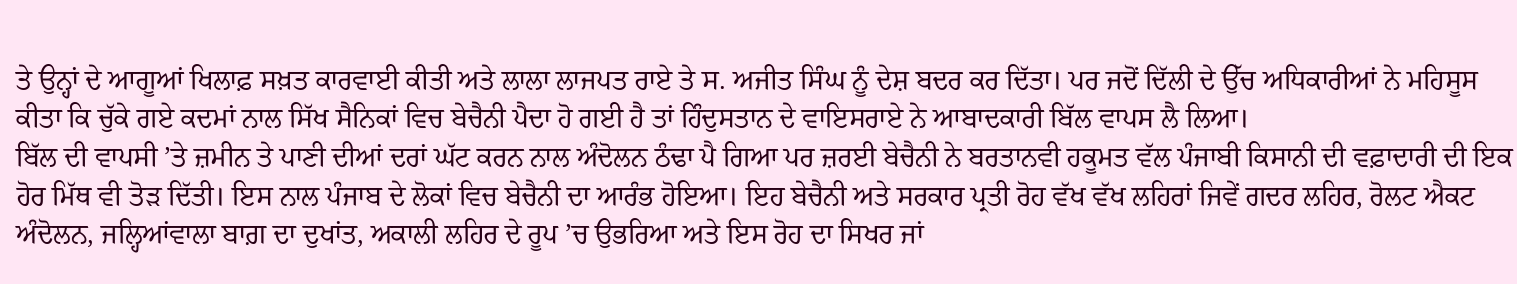ਤੇ ਉਨ੍ਹਾਂ ਦੇ ਆਗੂਆਂ ਖਿਲਾਫ਼ ਸਖ਼ਤ ਕਾਰਵਾਈ ਕੀਤੀ ਅਤੇ ਲਾਲਾ ਲਾਜਪਤ ਰਾਏ ਤੇ ਸ. ਅਜੀਤ ਸਿੰਘ ਨੂੰ ਦੇਸ਼ ਬਦਰ ਕਰ ਦਿੱਤਾ। ਪਰ ਜਦੋਂ ਦਿੱਲੀ ਦੇ ਉੱਚ ਅਧਿਕਾਰੀਆਂ ਨੇ ਮਹਿਸੂਸ ਕੀਤਾ ਕਿ ਚੁੱਕੇ ਗਏ ਕਦਮਾਂ ਨਾਲ ਸਿੱਖ ਸੈਨਿਕਾਂ ਵਿਚ ਬੇਚੈਨੀ ਪੈਦਾ ਹੋ ਗਈ ਹੈ ਤਾਂ ਹਿੰਦੁਸਤਾਨ ਦੇ ਵਾਇਸਰਾਏ ਨੇ ਆਬਾਦਕਾਰੀ ਬਿੱਲ ਵਾਪਸ ਲੈ ਲਿਆ।
ਬਿੱਲ ਦੀ ਵਾਪਸੀ ’ਤੇ ਜ਼ਮੀਨ ਤੇ ਪਾਣੀ ਦੀਆਂ ਦਰਾਂ ਘੱਟ ਕਰਨ ਨਾਲ ਅੰਦੋਲਨ ਠੰਢਾ ਪੈ ਗਿਆ ਪਰ ਜ਼ਰਈ ਬੇਚੈਨੀ ਨੇ ਬਰਤਾਨਵੀ ਹਕੂਮਤ ਵੱਲ ਪੰਜਾਬੀ ਕਿਸਾਨੀ ਦੀ ਵਫ਼ਾਦਾਰੀ ਦੀ ਇਕ ਹੋਰ ਮਿੱਥ ਵੀ ਤੋੜ ਦਿੱਤੀ। ਇਸ ਨਾਲ ਪੰਜਾਬ ਦੇ ਲੋਕਾਂ ਵਿਚ ਬੇਚੈਨੀ ਦਾ ਆਰੰਭ ਹੋਇਆ। ਇਹ ਬੇਚੈਨੀ ਅਤੇ ਸਰਕਾਰ ਪ੍ਰਤੀ ਰੋਹ ਵੱਖ ਵੱਖ ਲਹਿਰਾਂ ਜਿਵੇਂ ਗਦਰ ਲਹਿਰ, ਰੋਲਟ ਐਕਟ ਅੰਦੋਲਨ, ਜਲ੍ਹਿਆਂਵਾਲਾ ਬਾਗ਼ ਦਾ ਦੁਖਾਂਤ, ਅਕਾਲੀ ਲਹਿਰ ਦੇ ਰੂਪ ’ਚ ਉਭਰਿਆ ਅਤੇ ਇਸ ਰੋਹ ਦਾ ਸਿਖਰ ਜਾਂ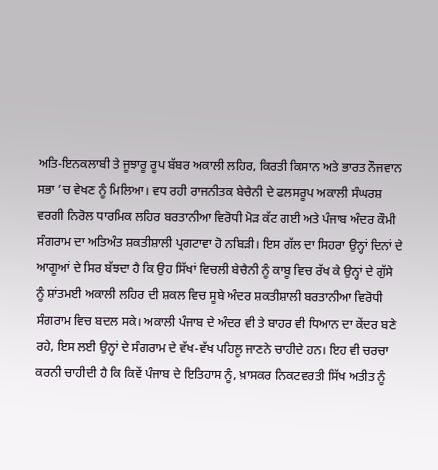ਅਤਿ-ਇਨਕਲਾਬੀ ਤੇ ਜੂਝਾਰੂ ਰੂਪ ਬੱਬਰ ਅਕਾਲੀ ਲਹਿਰ, ਕਿਰਤੀ ਕਿਸਾਨ ਅਤੇ ਭਾਰਤ ਨੌਜਵਾਨ ਸਭਾ ’ਚ ਵੇਖਣ ਨੂੰ ਮਿਲਿਆ। ਵਧ ਰਹੀ ਰਾਜਨੀਤਕ ਬੇਚੈਨੀ ਦੇ ਫਲਸਰੂਪ ਅਕਾਲੀ ਸੰਘਰਸ਼ ਵਰਗੀ ਨਿਰੋਲ ਧਾਰਮਿਕ ਲਹਿਰ ਬਰਤਾਨੀਆ ਵਿਰੋਧੀ ਮੋੜ ਕੱਟ ਗਈ ਅਤੇ ਪੰਜਾਬ ਅੰਦਰ ਕੌਮੀ ਸੰਗਰਾਮ ਦਾ ਅਤਿਅੰਤ ਸ਼ਕਤੀਸ਼ਾਲੀ ਪ੍ਰਗਟਾਵਾ ਹੋ ਨਬਿੜੀ। ਇਸ ਗੱਲ ਦਾ ਸਿਹਰਾ ਉਨ੍ਹਾਂ ਦਿਨਾਂ ਦੇ ਆਗੂਆਂ ਦੇ ਸਿਰ ਬੱਝਦਾ ਹੈ ਕਿ ਉਹ ਸਿੱਖਾਂ ਵਿਚਲੀ ਬੇਚੈਨੀ ਨੂੰ ਕਾਬੂ ਵਿਚ ਰੱਖ ਕੇ ਉਨ੍ਹਾਂ ਦੇ ਗੁੱਸੇ ਨੂੰ ਸ਼ਾਂਤਮਈ ਅਕਾਲੀ ਲਹਿਰ ਦੀ ਸ਼ਕਲ ਵਿਚ ਸੂਬੇ ਅੰਦਰ ਸ਼ਕਤੀਸ਼ਾਲੀ ਬਰਤਾਨੀਆ ਵਿਰੋਧੀ ਸੰਗਰਾਮ ਵਿਚ ਬਦਲ ਸਕੇ। ਅਕਾਲੀ ਪੰਜਾਬ ਦੇ ਅੰਦਰ ਵੀ ਤੇ ਬਾਹਰ ਵੀ ਧਿਆਨ ਦਾ ਕੇਂਦਰ ਬਣੇ ਰਹੇ, ਇਸ ਲਈ ਉਨ੍ਹਾਂ ਦੇ ਸੰਗਰਾਮ ਦੇ ਵੱਖ-ਵੱਖ ਪਹਿਲੂ ਜਾਣਨੇ ਚਾਹੀਦੇ ਹਨ। ਇਹ ਵੀ ਚਰਚਾ ਕਰਨੀ ਚਾਹੀਦੀ ਹੈ ਕਿ ਕਿਵੇਂ ਪੰਜਾਬ ਦੇ ਇਤਿਹਾਸ ਨੂੰ, ਖ਼ਾਸਕਰ ਨਿਕਟਵਰਤੀ ਸਿੱਖ ਅਤੀਤ ਨੂੰ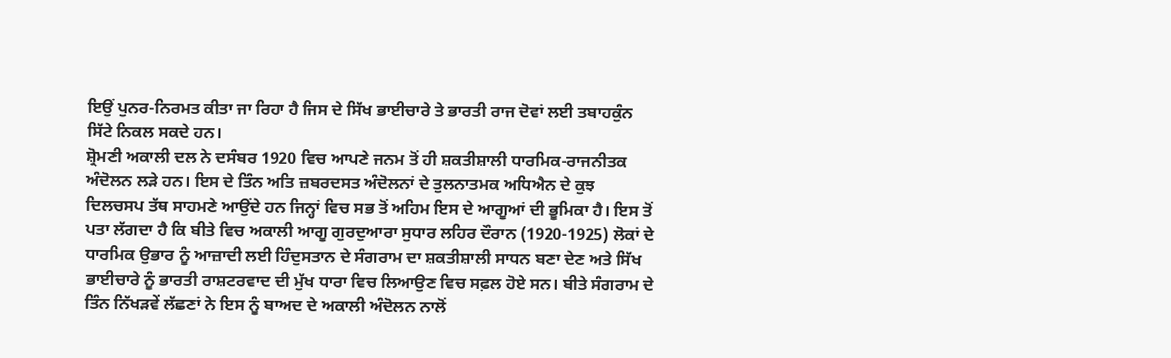ਇਉਂ ਪੁਨਰ-ਨਿਰਮਤ ਕੀਤਾ ਜਾ ਰਿਹਾ ਹੈ ਜਿਸ ਦੇ ਸਿੱਖ ਭਾਈਚਾਰੇ ਤੇ ਭਾਰਤੀ ਰਾਜ ਦੋਵਾਂ ਲਈ ਤਬਾਹਕੁੰਨ ਸਿੱਟੇ ਨਿਕਲ ਸਕਦੇ ਹਨ।
ਸ਼੍ਰੋਮਣੀ ਅਕਾਲੀ ਦਲ ਨੇ ਦਸੰਬਰ 1920 ਵਿਚ ਆਪਣੇ ਜਨਮ ਤੋਂ ਹੀ ਸ਼ਕਤੀਸ਼ਾਲੀ ਧਾਰਮਿਕ-ਰਾਜਨੀਤਕ ਅੰਦੋਲਨ ਲੜੇ ਹਨ। ਇਸ ਦੇ ਤਿੰਨ ਅਤਿ ਜ਼ਬਰਦਸਤ ਅੰਦੋਲਨਾਂ ਦੇ ਤੁਲਨਾਤਮਕ ਅਧਿਐਨ ਦੇ ਕੁਝ ਦਿਲਚਸਪ ਤੱਥ ਸਾਹਮਣੇ ਆਉਂਦੇ ਹਨ ਜਿਨ੍ਹਾਂ ਵਿਚ ਸਭ ਤੋਂ ਅਹਿਮ ਇਸ ਦੇ ਆਗੂਆਂ ਦੀ ਭੂਮਿਕਾ ਹੈ। ਇਸ ਤੋਂ ਪਤਾ ਲੱਗਦਾ ਹੈ ਕਿ ਬੀਤੇ ਵਿਚ ਅਕਾਲੀ ਆਗੂ ਗੁਰਦੁਆਰਾ ਸੁਧਾਰ ਲਹਿਰ ਦੌਰਾਨ (1920-1925) ਲੋਕਾਂ ਦੇ ਧਾਰਮਿਕ ਉਭਾਰ ਨੂੰ ਆਜ਼ਾਦੀ ਲਈ ਹਿੰਦੁਸਤਾਨ ਦੇ ਸੰਗਰਾਮ ਦਾ ਸ਼ਕਤੀਸ਼ਾਲੀ ਸਾਧਨ ਬਣਾ ਦੇਣ ਅਤੇ ਸਿੱਖ ਭਾਈਚਾਰੇ ਨੂੰ ਭਾਰਤੀ ਰਾਸ਼ਟਰਵਾਦ ਦੀ ਮੁੱਖ ਧਾਰਾ ਵਿਚ ਲਿਆਉਣ ਵਿਚ ਸਫ਼ਲ ਹੋਏ ਸਨ। ਬੀਤੇ ਸੰਗਰਾਮ ਦੇ ਤਿੰਨ ਨਿੱਖੜਵੇਂ ਲੱਛਣਾਂ ਨੇ ਇਸ ਨੂੰ ਬਾਅਦ ਦੇ ਅਕਾਲੀ ਅੰਦੋਲਨ ਨਾਲੋਂ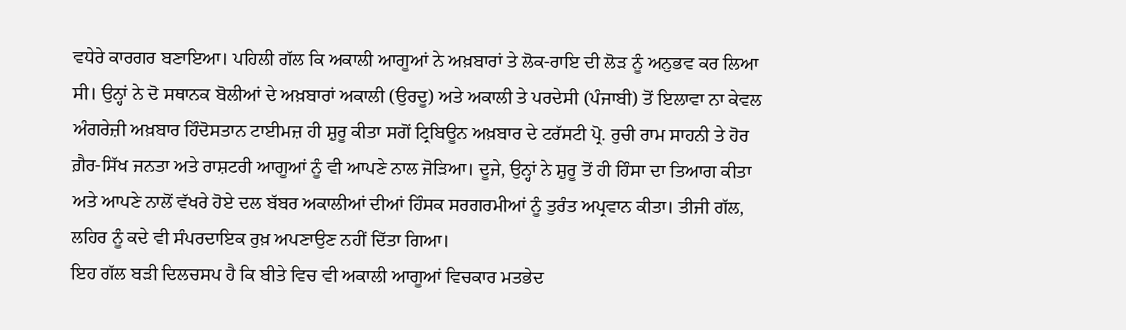ਵਧੇਰੇ ਕਾਰਗਰ ਬਣਾਇਆ। ਪਹਿਲੀ ਗੱਲ ਕਿ ਅਕਾਲੀ ਆਗੂਆਂ ਨੇ ਅਖ਼ਬਾਰਾਂ ਤੇ ਲੋਕ-ਰਾਇ ਦੀ ਲੋੜ ਨੂੰ ਅਨੁਭਵ ਕਰ ਲਿਆ ਸੀ। ਉਨ੍ਹਾਂ ਨੇ ਦੋ ਸਥਾਨਕ ਬੋਲੀਆਂ ਦੇ ਅਖ਼ਬਾਰਾਂ ਅਕਾਲੀ (ਉਰਦੂ) ਅਤੇ ਅਕਾਲੀ ਤੇ ਪਰਦੇਸੀ (ਪੰਜਾਬੀ) ਤੋਂ ਇਲਾਵਾ ਨਾ ਕੇਵਲ ਅੰਗਰੇਜ਼ੀ ਅਖ਼ਬਾਰ ਹਿੰਦੋਸਤਾਨ ਟਾਈਮਜ਼ ਹੀ ਸ਼ੁਰੂ ਕੀਤਾ ਸਗੋਂ ਟ੍ਰਿਬਿਊਨ ਅਖ਼ਬਾਰ ਦੇ ਟਰੱਸਟੀ ਪ੍ਰੋ. ਰੁਚੀ ਰਾਮ ਸਾਹਨੀ ਤੇ ਹੋਰ ਗ਼ੈਰ-ਸਿੱਖ ਜਨਤਾ ਅਤੇ ਰਾਸ਼ਟਰੀ ਆਗੂਆਂ ਨੂੰ ਵੀ ਆਪਣੇ ਨਾਲ ਜੋੜਿਆ। ਦੂਜੇ, ਉਨ੍ਹਾਂ ਨੇ ਸ਼ੁਰੂ ਤੋਂ ਹੀ ਹਿੰਸਾ ਦਾ ਤਿਆਗ ਕੀਤਾ ਅਤੇ ਆਪਣੇ ਨਾਲੋਂ ਵੱਖਰੇ ਹੋਏ ਦਲ ਬੱਬਰ ਅਕਾਲੀਆਂ ਦੀਆਂ ਹਿੰਸਕ ਸਰਗਰਮੀਆਂ ਨੂੰ ਤੁਰੰਤ ਅਪ੍ਰਵਾਨ ਕੀਤਾ। ਤੀਜੀ ਗੱਲ, ਲਹਿਰ ਨੂੰ ਕਦੇ ਵੀ ਸੰਪਰਦਾਇਕ ਰੁਖ਼ ਅਪਣਾਉਣ ਨਹੀਂ ਦਿੱਤਾ ਗਿਆ।
ਇਹ ਗੱਲ ਬੜੀ ਦਿਲਚਸਪ ਹੈ ਕਿ ਬੀਤੇ ਵਿਚ ਵੀ ਅਕਾਲੀ ਆਗੂਆਂ ਵਿਚਕਾਰ ਮਤਭੇਦ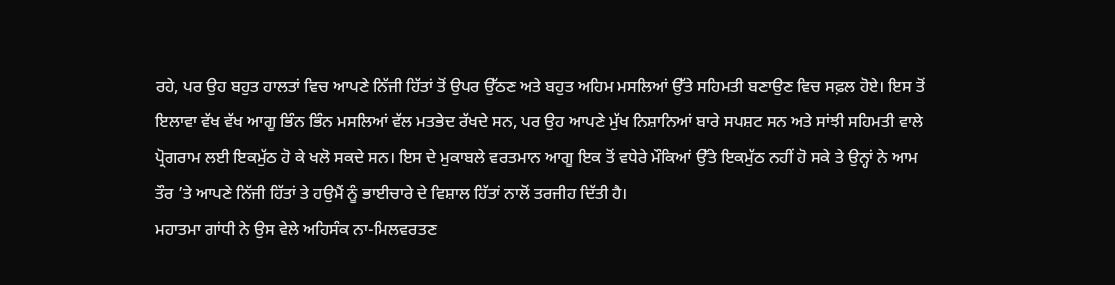ਰਹੇ, ਪਰ ਉਹ ਬਹੁਤ ਹਾਲਤਾਂ ਵਿਚ ਆਪਣੇ ਨਿੱਜੀ ਹਿੱਤਾਂ ਤੋਂ ਉਪਰ ਉੱਠਣ ਅਤੇ ਬਹੁਤ ਅਹਿਮ ਮਸਲਿਆਂ ਉੱਤੇ ਸਹਿਮਤੀ ਬਣਾਉਣ ਵਿਚ ਸਫ਼ਲ ਹੋਏ। ਇਸ ਤੋਂ ਇਲਾਵਾ ਵੱਖ ਵੱਖ ਆਗੂ ਭਿੰਨ ਭਿੰਨ ਮਸਲਿਆਂ ਵੱਲ ਮਤਭੇਦ ਰੱਖਦੇ ਸਨ, ਪਰ ਉਹ ਆਪਣੇ ਮੁੱਖ ਨਿਸ਼ਾਨਿਆਂ ਬਾਰੇ ਸਪਸ਼ਟ ਸਨ ਅਤੇ ਸਾਂਝੀ ਸਹਿਮਤੀ ਵਾਲੇ ਪ੍ਰੋਗਰਾਮ ਲਈ ਇਕਮੁੱਠ ਹੋ ਕੇ ਖਲੋ ਸਕਦੇ ਸਨ। ਇਸ ਦੇ ਮੁਕਾਬਲੇ ਵਰਤਮਾਨ ਆਗੂ ਇਕ ਤੋਂ ਵਧੇਰੇ ਮੌਕਿਆਂ ਉੱਤੇ ਇਕਮੁੱਠ ਨਹੀਂ ਹੋ ਸਕੇ ਤੇ ਉਨ੍ਹਾਂ ਨੇ ਆਮ ਤੌਰ ’ਤੇ ਆਪਣੇ ਨਿੱਜੀ ਹਿੱਤਾਂ ਤੇ ਹਉਮੈਂ ਨੂੰ ਭਾਈਚਾਰੇ ਦੇ ਵਿਸ਼ਾਲ ਹਿੱਤਾਂ ਨਾਲੋਂ ਤਰਜੀਹ ਦਿੱਤੀ ਹੈ।
ਮਹਾਤਮਾ ਗਾਂਧੀ ਨੇ ਉਸ ਵੇਲੇ ਅਹਿਸੰਕ ਨਾ-ਮਿਲਵਰਤਣ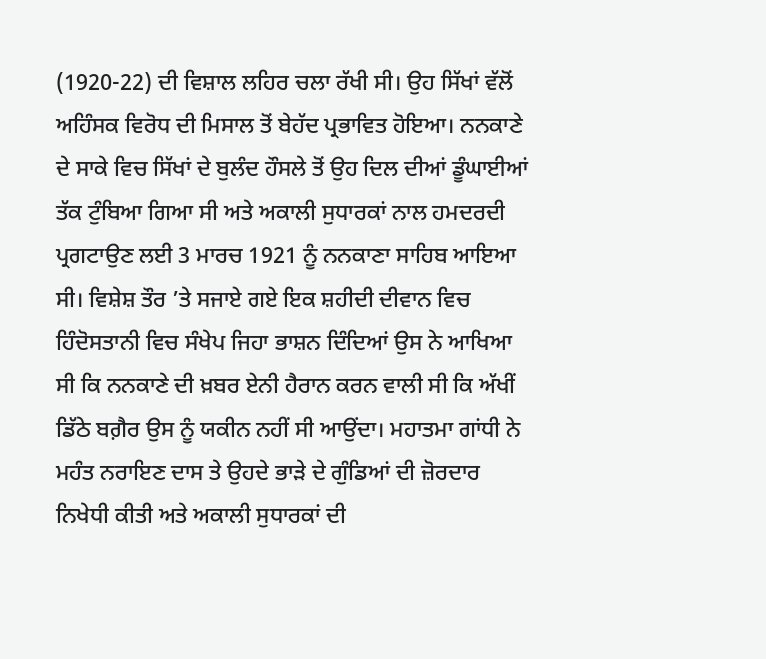(1920-22) ਦੀ ਵਿਸ਼ਾਲ ਲਹਿਰ ਚਲਾ ਰੱਖੀ ਸੀ। ਉਹ ਸਿੱਖਾਂ ਵੱਲੋਂ ਅਹਿੰਸਕ ਵਿਰੋਧ ਦੀ ਮਿਸਾਲ ਤੋਂ ਬੇਹੱਦ ਪ੍ਰਭਾਵਿਤ ਹੋਇਆ। ਨਨਕਾਣੇ ਦੇ ਸਾਕੇ ਵਿਚ ਸਿੱਖਾਂ ਦੇ ਬੁਲੰਦ ਹੌਸਲੇ ਤੋਂ ਉਹ ਦਿਲ ਦੀਆਂ ਡੂੰਘਾਈਆਂ ਤੱਕ ਟੁੰਬਿਆ ਗਿਆ ਸੀ ਅਤੇ ਅਕਾਲੀ ਸੁਧਾਰਕਾਂ ਨਾਲ ਹਮਦਰਦੀ ਪ੍ਰਗਟਾਉਣ ਲਈ 3 ਮਾਰਚ 1921 ਨੂੰ ਨਨਕਾਣਾ ਸਾਹਿਬ ਆਇਆ ਸੀ। ਵਿਸ਼ੇਸ਼ ਤੌਰ ’ਤੇ ਸਜਾਏ ਗਏ ਇਕ ਸ਼ਹੀਦੀ ਦੀਵਾਨ ਵਿਚ ਹਿੰਦੋਸਤਾਨੀ ਵਿਚ ਸੰਖੇਪ ਜਿਹਾ ਭਾਸ਼ਨ ਦਿੰਦਿਆਂ ਉਸ ਨੇ ਆਖਿਆ ਸੀ ਕਿ ਨਨਕਾਣੇ ਦੀ ਖ਼ਬਰ ਏਨੀ ਹੈਰਾਨ ਕਰਨ ਵਾਲੀ ਸੀ ਕਿ ਅੱਖੀਂ ਡਿੱਠੇ ਬਗ਼ੈਰ ਉਸ ਨੂੰ ਯਕੀਨ ਨਹੀਂ ਸੀ ਆਉਂਦਾ। ਮਹਾਤਮਾ ਗਾਂਧੀ ਨੇ ਮਹੰਤ ਨਰਾਇਣ ਦਾਸ ਤੇ ਉਹਦੇ ਭਾੜੇ ਦੇ ਗੁੰਡਿਆਂ ਦੀ ਜ਼ੋਰਦਾਰ ਨਿਖੇਧੀ ਕੀਤੀ ਅਤੇ ਅਕਾਲੀ ਸੁਧਾਰਕਾਂ ਦੀ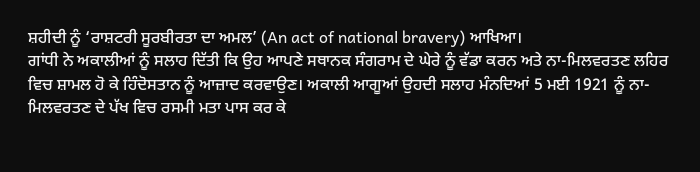ਸ਼ਹੀਦੀ ਨੂੰ ‘ਰਾਸ਼ਟਰੀ ਸੂਰਬੀਰਤਾ ਦਾ ਅਮਲ’ (An act of national bravery) ਆਖਿਆ।
ਗਾਂਧੀ ਨੇ ਅਕਾਲੀਆਂ ਨੂੰ ਸਲਾਹ ਦਿੱਤੀ ਕਿ ਉਹ ਆਪਣੇ ਸਥਾਨਕ ਸੰਗਰਾਮ ਦੇ ਘੇਰੇ ਨੂੰ ਵੱਡਾ ਕਰਨ ਅਤੇ ਨਾ-ਮਿਲਵਰਤਣ ਲਹਿਰ ਵਿਚ ਸ਼ਾਮਲ ਹੋ ਕੇ ਹਿੰਦੋਸਤਾਨ ਨੂੰ ਆਜ਼ਾਦ ਕਰਵਾਉਣ। ਅਕਾਲੀ ਆਗੂਆਂ ਉਹਦੀ ਸਲਾਹ ਮੰਨਦਿਆਂ 5 ਮਈ 1921 ਨੂੰ ਨਾ-ਮਿਲਵਰਤਣ ਦੇ ਪੱਖ ਵਿਚ ਰਸਮੀ ਮਤਾ ਪਾਸ ਕਰ ਕੇ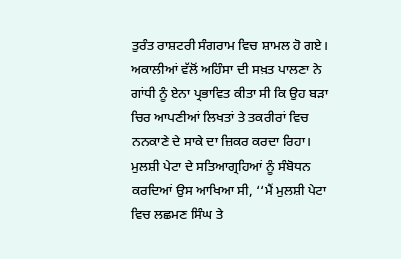ਤੁਰੰਤ ਰਾਸ਼ਟਰੀ ਸੰਗਰਾਮ ਵਿਚ ਸ਼ਾਮਲ ਹੋ ਗਏ। ਅਕਾਲੀਆਂ ਵੱਲੋਂ ਅਹਿੰਸਾ ਦੀ ਸਖ਼ਤ ਪਾਲਣਾ ਨੇ ਗਾਂਧੀ ਨੂੰ ਏਨਾ ਪ੍ਰਭਾਵਿਤ ਕੀਤਾ ਸੀ ਕਿ ਉਹ ਬੜਾ ਚਿਰ ਆਪਣੀਆਂ ਲਿਖਤਾਂ ਤੇ ਤਕਰੀਰਾਂ ਵਿਚ ਨਨਕਾਣੇ ਦੇ ਸਾਕੇ ਦਾ ਜ਼ਿਕਰ ਕਰਦਾ ਰਿਹਾ। ਮੁਲਸ਼ੀ ਪੇਟਾ ਦੇ ਸਤਿਆਗ੍ਰਹਿਆਂ ਨੂੰ ਸੰਬੋਧਨ ਕਰਦਿਆਂ ਉਸ ਆਖਿਆ ਸੀ, ‘‘ਮੈਂ ਮੁਲਸ਼ੀ ਪੇਟਾ ਵਿਚ ਲਛਮਣ ਸਿੰਘ ਤੇ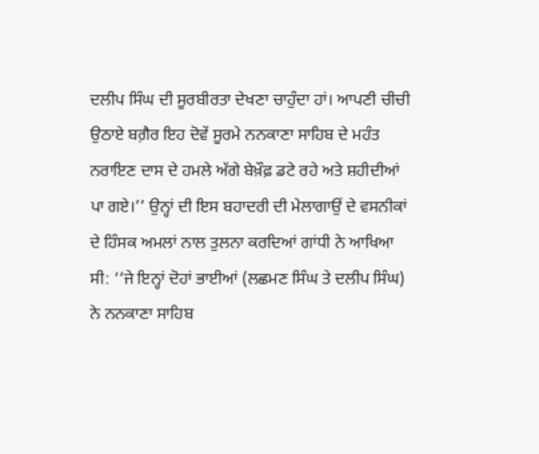ਦਲੀਪ ਸਿੰਘ ਦੀ ਸੂਰਬੀਰਤਾ ਦੇਖਣਾ ਚਾਹੁੰਦਾ ਹਾਂ। ਆਪਣੀ ਚੀਚੀ ਉਠਾਏ ਬਗ਼ੈਰ ਇਹ ਦੋਵੇਂ ਸੂਰਮੇ ਨਨਕਾਣਾ ਸਾਹਿਬ ਦੇ ਮਹੰਤ ਨਰਾਇਣ ਦਾਸ ਦੇ ਹਮਲੇ ਅੱਗੇ ਬੇਖ਼ੌਫ਼ ਡਟੇ ਰਹੇ ਅਤੇ ਸ਼ਹੀਦੀਆਂ ਪਾ ਗਏ।’’ ਉਨ੍ਹਾਂ ਦੀ ਇਸ ਬਹਾਦਰੀ ਦੀ ਮੇਲਾਗਾਉਂ ਦੇ ਵਸਨੀਕਾਂ ਦੇ ਹਿੰਸਕ ਅਮਲਾਂ ਨਾਲ ਤੁਲਨਾ ਕਰਦਿਆਂ ਗਾਂਧੀ ਨੇ ਆਖਿਆ ਸੀ: ‘‘ਜੇ ਇਨ੍ਹਾਂ ਦੋਹਾਂ ਭਾਈਆਂ (ਲਛਮਣ ਸਿੰਘ ਤੇ ਦਲੀਪ ਸਿੰਘ) ਨੇ ਨਨਕਾਣਾ ਸਾਹਿਬ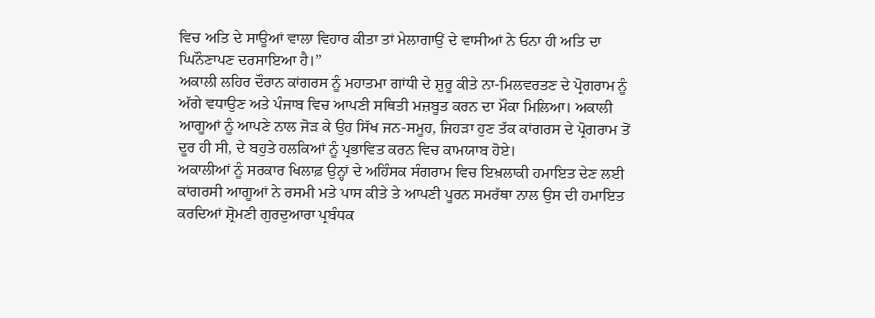ਵਿਚ ਅਤਿ ਦੇ ਸਾਊਆਂ ਵਾਲਾ ਵਿਹਾਰ ਕੀਤਾ ਤਾਂ ਮੇਲਾਗਾਉਂ ਦੇ ਵਾਸੀਆਂ ਨੇ ਓਨਾ ਹੀ ਅਤਿ ਦਾ ਘਿਨੌਣਾਪਣ ਦਰਸਾਇਆ ਹੈ।’’
ਅਕਾਲੀ ਲਹਿਰ ਦੌਰਾਨ ਕਾਂਗਰਸ ਨੂੰ ਮਹਾਤਮਾ ਗਾਂਧੀ ਦੇ ਸ਼ੁਰੂ ਕੀਤੇ ਨਾ-ਮਿਲਵਰਤਣ ਦੇ ਪ੍ਰੋਗਰਾਮ ਨੂੰ ਅੱਗੇ ਵਧਾਉਣ ਅਤੇ ਪੰਜਾਬ ਵਿਚ ਆਪਣੀ ਸਥਿਤੀ ਮਜ਼ਬੂਤ ਕਰਨ ਦਾ ਮੌਕਾ ਮਿਲਿਆ। ਅਕਾਲੀ ਆਗੂਆਂ ਨੂੰ ਆਪਣੇ ਨਾਲ ਜੋੜ ਕੇ ਉਹ ਸਿੱਖ ਜਨ-ਸਮੂਹ, ਜਿਹੜਾ ਹੁਣ ਤੱਕ ਕਾਂਗਰਸ ਦੇ ਪ੍ਰੋਗਰਾਮ ਤੋਂ ਦੂਰ ਹੀ ਸੀ, ਦੇ ਬਹੁਤੇ ਹਲਕਿਆਂ ਨੂੰ ਪ੍ਰਭਾਵਿਤ ਕਰਨ ਵਿਚ ਕਾਮਯਾਬ ਹੋਏ।
ਅਕਾਲੀਆਂ ਨੂੰ ਸਰਕਾਰ ਖਿਲਾਫ਼ ਉਨ੍ਹਾਂ ਦੇ ਅਹਿੰਸਕ ਸੰਗਰਾਮ ਵਿਚ ਇਖ਼ਲਾਕੀ ਹਮਾਇਤ ਦੇਣ ਲਈ ਕਾਂਗਰਸੀ ਆਗੂਆਂ ਨੇ ਰਸਮੀ ਮਤੇ ਪਾਸ ਕੀਤੇ ਤੇ ਆਪਣੀ ਪੂਰਨ ਸਮਰੱਥਾ ਨਾਲ ਉਸ ਦੀ ਹਮਾਇਤ ਕਰਦਿਆਂ ਸ਼੍ਰੋਮਣੀ ਗੁਰਦੁਆਰਾ ਪ੍ਰਬੰਧਕ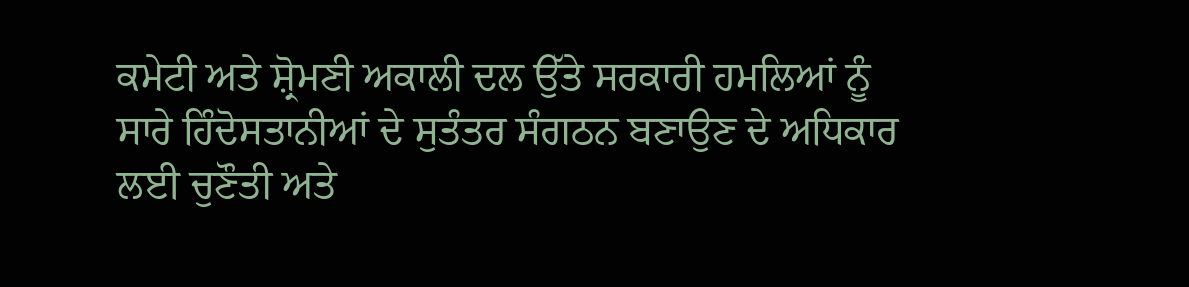ਕਮੇਟੀ ਅਤੇ ਸ਼੍ਰੋਮਣੀ ਅਕਾਲੀ ਦਲ ਉੱਤੇ ਸਰਕਾਰੀ ਹਮਲਿਆਂ ਨੂੰ ਸਾਰੇ ਹਿੰਦੋਸਤਾਨੀਆਂ ਦੇ ਸੁਤੰਤਰ ਸੰਗਠਨ ਬਣਾਉਣ ਦੇ ਅਧਿਕਾਰ ਲਈ ਚੁਣੌਤੀ ਅਤੇ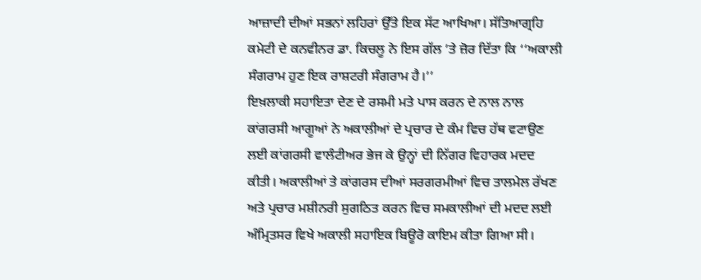ਆਜ਼ਾਦੀ ਦੀਆਂ ਸਭਨਾਂ ਲਹਿਰਾਂ ਉੱਤੇ ਇਕ ਸੱਟ ਆਖਿਆ। ਸੱਤਿਆਗ੍ਰਹਿ ਕਮੇਟੀ ਦੇ ਕਨਵੀਨਰ ਡਾ. ਕਿਚਲੂ ਨੇ ਇਸ ਗੱਲ ’ਤੇ ਜ਼ੋਰ ਦਿੱਤਾ ਕਿ ‘‘ਅਕਾਲੀ ਸੰਗਰਾਮ ਹੁਣ ਇਕ ਰਾਸ਼ਟਰੀ ਸੰਗਰਾਮ ਹੈ।’’
ਇਖ਼ਲਾਕੀ ਸਹਾਇਤਾ ਦੇਣ ਦੇ ਰਸਮੀ ਮਤੇ ਪਾਸ ਕਰਨ ਦੇ ਨਾਲ ਨਾਲ ਕਾਂਗਰਸੀ ਆਗੂਆਂ ਨੇ ਅਕਾਲੀਆਂ ਦੇ ਪ੍ਰਚਾਰ ਦੇ ਕੰਮ ਵਿਚ ਹੱਥ ਵਟਾਉਣ ਲਈ ਕਾਂਗਰਸੀ ਵਾਲੰਟੀਅਰ ਭੇਜ ਕੇ ਉਨ੍ਹਾਂ ਦੀ ਨਿੱਗਰ ਵਿਹਾਰਕ ਮਦਦ ਕੀਤੀ। ਅਕਾਲੀਆਂ ਤੇ ਕਾਂਗਰਸ ਦੀਆਂ ਸਰਗਰਮੀਆਂ ਵਿਚ ਤਾਲਮੇਲ ਰੱਖਣ ਅਤੇ ਪ੍ਰਚਾਰ ਮਸ਼ੀਨਰੀ ਸੁਗਠਿਤ ਕਰਨ ਵਿਚ ਸਮਕਾਲੀਆਂ ਦੀ ਮਦਦ ਲਈ ਅੰਮ੍ਰਿਤਸਰ ਵਿਖੇ ਅਕਾਲੀ ਸਹਾਇਕ ਬਿਊਰੋ ਕਾਇਮ ਕੀਤਾ ਗਿਆ ਸੀ।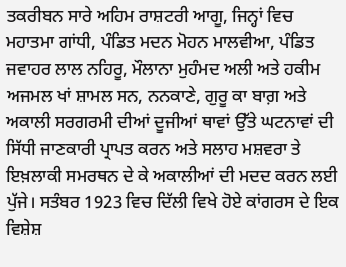ਤਕਰੀਬਨ ਸਾਰੇ ਅਹਿਮ ਰਾਸ਼ਟਰੀ ਆਗੂ, ਜਿਨ੍ਹਾਂ ਵਿਚ ਮਹਾਤਮਾ ਗਾਂਧੀ, ਪੰਡਿਤ ਮਦਨ ਮੋਹਨ ਮਾਲਵੀਆ, ਪੰਡਿਤ ਜਵਾਹਰ ਲਾਲ ਨਹਿਰੂ, ਮੌਲਾਨਾ ਮੁਹੰਮਦ ਅਲੀ ਅਤੇ ਹਕੀਮ ਅਜਮਲ ਖਾਂ ਸ਼ਾਮਲ ਸਨ, ਨਨਕਾਣੇ, ਗੁਰੂ ਕਾ ਬਾਗ਼ ਅਤੇ ਅਕਾਲੀ ਸਰਗਰਮੀ ਦੀਆਂ ਦੂਜੀਆਂ ਥਾਵਾਂ ਉੱਤੇ ਘਟਨਾਵਾਂ ਦੀ ਸਿੱਧੀ ਜਾਣਕਾਰੀ ਪ੍ਰਾਪਤ ਕਰਨ ਅਤੇ ਸਲਾਹ ਮਸ਼ਵਰਾ ਤੇ ਇਖ਼ਲਾਕੀ ਸਮਰਥਨ ਦੇ ਕੇ ਅਕਾਲੀਆਂ ਦੀ ਮਦਦ ਕਰਨ ਲਈ ਪੁੱਜੇ। ਸਤੰਬਰ 1923 ਵਿਚ ਦਿੱਲੀ ਵਿਖੇ ਹੋਏ ਕਾਂਗਰਸ ਦੇ ਇਕ ਵਿਸ਼ੇਸ਼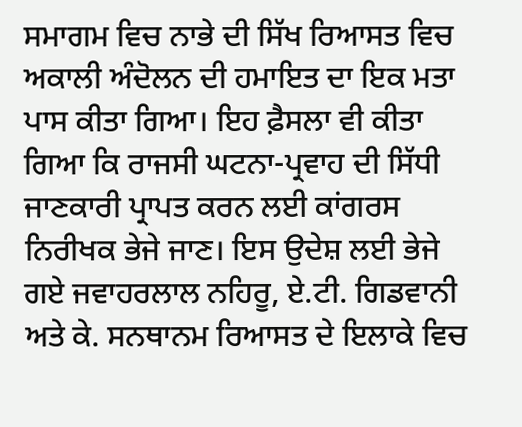ਸਮਾਗਮ ਵਿਚ ਨਾਭੇ ਦੀ ਸਿੱਖ ਰਿਆਸਤ ਵਿਚ ਅਕਾਲੀ ਅੰਦੋਲਨ ਦੀ ਹਮਾਇਤ ਦਾ ਇਕ ਮਤਾ ਪਾਸ ਕੀਤਾ ਗਿਆ। ਇਹ ਫ਼ੈਸਲਾ ਵੀ ਕੀਤਾ ਗਿਆ ਕਿ ਰਾਜਸੀ ਘਟਨਾ-ਪ੍ਰਵਾਹ ਦੀ ਸਿੱਧੀ ਜਾਣਕਾਰੀ ਪ੍ਰਾਪਤ ਕਰਨ ਲਈ ਕਾਂਗਰਸ ਨਿਰੀਖਕ ਭੇਜੇ ਜਾਣ। ਇਸ ਉਦੇਸ਼ ਲਈ ਭੇਜੇ ਗਏ ਜਵਾਹਰਲਾਲ ਨਹਿਰੂ, ਏ.ਟੀ. ਗਿਡਵਾਨੀ ਅਤੇ ਕੇ. ਸਨਥਾਨਮ ਰਿਆਸਤ ਦੇ ਇਲਾਕੇ ਵਿਚ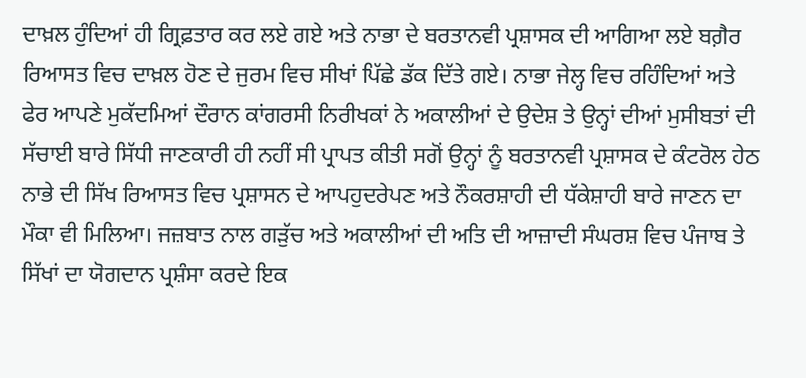ਦਾਖ਼ਲ ਹੁੰਦਿਆਂ ਹੀ ਗ੍ਰਿਫ਼ਤਾਰ ਕਰ ਲਏ ਗਏ ਅਤੇ ਨਾਭਾ ਦੇ ਬਰਤਾਨਵੀ ਪ੍ਰਸ਼ਾਸਕ ਦੀ ਆਗਿਆ ਲਏ ਬਗ਼ੈਰ ਰਿਆਸਤ ਵਿਚ ਦਾਖ਼ਲ ਹੋਣ ਦੇ ਜੁਰਮ ਵਿਚ ਸੀਖਾਂ ਪਿੱਛੇ ਡੱਕ ਦਿੱਤੇ ਗਏ। ਨਾਭਾ ਜੇਲ੍ਹ ਵਿਚ ਰਹਿੰਦਿਆਂ ਅਤੇ ਫੇਰ ਆਪਣੇ ਮੁਕੱਦਮਿਆਂ ਦੌਰਾਨ ਕਾਂਗਰਸੀ ਨਿਰੀਖਕਾਂ ਨੇ ਅਕਾਲੀਆਂ ਦੇ ਉਦੇਸ਼ ਤੇ ਉਨ੍ਹਾਂ ਦੀਆਂ ਮੁਸੀਬਤਾਂ ਦੀ ਸੱਚਾਈ ਬਾਰੇ ਸਿੱਧੀ ਜਾਣਕਾਰੀ ਹੀ ਨਹੀਂ ਸੀ ਪ੍ਰਾਪਤ ਕੀਤੀ ਸਗੋਂ ਉਨ੍ਹਾਂ ਨੂੰ ਬਰਤਾਨਵੀ ਪ੍ਰਸ਼ਾਸਕ ਦੇ ਕੰਟਰੋਲ ਹੇਠ ਨਾਭੇ ਦੀ ਸਿੱਖ ਰਿਆਸਤ ਵਿਚ ਪ੍ਰਸ਼ਾਸਨ ਦੇ ਆਪਹੁਦਰੇਪਣ ਅਤੇ ਨੌਕਰਸ਼ਾਹੀ ਦੀ ਧੱਕੇਸ਼ਾਹੀ ਬਾਰੇ ਜਾਣਨ ਦਾ ਮੌਕਾ ਵੀ ਮਿਲਿਆ। ਜਜ਼ਬਾਤ ਨਾਲ ਗੜੁੱਚ ਅਤੇ ਅਕਾਲੀਆਂ ਦੀ ਅਤਿ ਦੀ ਆਜ਼ਾਦੀ ਸੰਘਰਸ਼ ਵਿਚ ਪੰਜਾਬ ਤੇ ਸਿੱਖਾਂ ਦਾ ਯੋਗਦਾਨ ਪ੍ਰਸ਼ੰਸਾ ਕਰਦੇ ਇਕ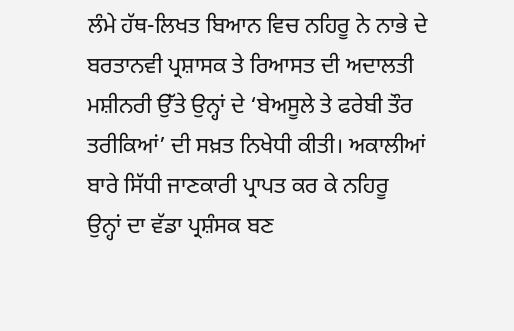ਲੰਮੇ ਹੱਥ-ਲਿਖਤ ਬਿਆਨ ਵਿਚ ਨਹਿਰੂ ਨੇ ਨਾਭੇ ਦੇ ਬਰਤਾਨਵੀ ਪ੍ਰਸ਼ਾਸਕ ਤੇ ਰਿਆਸਤ ਦੀ ਅਦਾਲਤੀ ਮਸ਼ੀਨਰੀ ਉੱਤੇ ਉਨ੍ਹਾਂ ਦੇ ‘ਬੇਅਸੂਲੇ ਤੇ ਫਰੇਬੀ ਤੌਰ ਤਰੀਕਿਆਂ’ ਦੀ ਸਖ਼ਤ ਨਿਖੇਧੀ ਕੀਤੀ। ਅਕਾਲੀਆਂ ਬਾਰੇ ਸਿੱਧੀ ਜਾਣਕਾਰੀ ਪ੍ਰਾਪਤ ਕਰ ਕੇ ਨਹਿਰੂ ਉਨ੍ਹਾਂ ਦਾ ਵੱਡਾ ਪ੍ਰਸ਼ੰਸਕ ਬਣ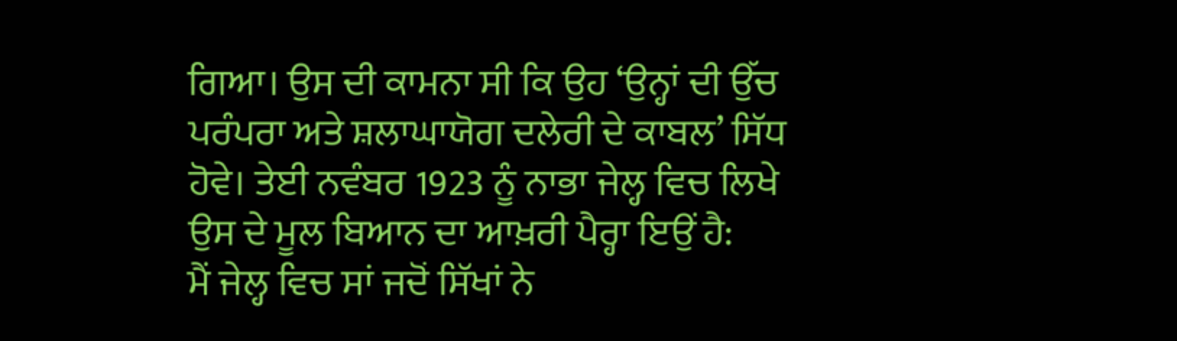ਗਿਆ। ਉਸ ਦੀ ਕਾਮਨਾ ਸੀ ਕਿ ਉਹ ‘ਉਨ੍ਹਾਂ ਦੀ ਉੱਚ ਪਰੰਪਰਾ ਅਤੇ ਸ਼ਲਾਘਾਯੋਗ ਦਲੇਰੀ ਦੇ ਕਾਬਲ’ ਸਿੱਧ ਹੋਵੇ। ਤੇਈ ਨਵੰਬਰ 1923 ਨੂੰ ਨਾਭਾ ਜੇਲ੍ਹ ਵਿਚ ਲਿਖੇ ਉਸ ਦੇ ਮੂਲ ਬਿਆਨ ਦਾ ਆਖ਼ਰੀ ਪੈਰ੍ਹਾ ਇਉਂ ਹੈ:
ਮੈਂ ਜੇਲ੍ਹ ਵਿਚ ਸਾਂ ਜਦੋਂ ਸਿੱਖਾਂ ਨੇ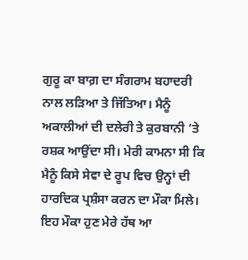ਗੁਰੂ ਕਾ ਬਾਗ਼ ਦਾ ਸੰਗਰਾਮ ਬਹਾਦਰੀ ਨਾਲ ਲੜਿਆ ਤੇ ਜਿੱਤਿਆ। ਮੈਨੂੰ ਅਕਾਲੀਆਂ ਦੀ ਦਲੇਰੀ ਤੇ ਕੁਰਬਾਨੀ ’ਤੇ ਰਸ਼ਕ ਆਉਂਦਾ ਸੀ। ਮੇਰੀ ਕਾਮਨਾ ਸੀ ਕਿ ਮੈਨੂੰ ਕਿਸੇ ਸੇਵਾ ਦੇ ਰੂਪ ਵਿਚ ਉਨ੍ਹਾਂ ਦੀ ਹਾਰਦਿਕ ਪ੍ਰਸ਼ੰਸਾ ਕਰਨ ਦਾ ਮੌਕਾ ਮਿਲੇ। ਇਹ ਮੌਕਾ ਹੁਣ ਮੇਰੇ ਹੱਥ ਆ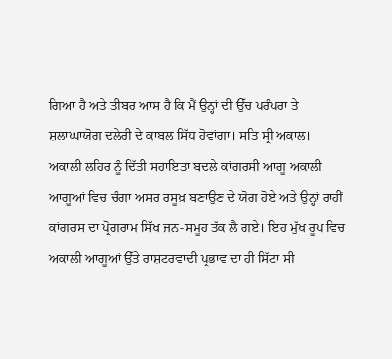ਗਿਆ ਹੈ ਅਤੇ ਤੀਬਰ ਆਸ ਹੈ ਕਿ ਮੈਂ ਉਨ੍ਹਾਂ ਦੀ ਉੱਚ ਪਰੰਪਰਾ ਤੇ ਸ਼ਲਾਘਾਯੋਗ ਦਲੇਰੀ ਦੇ ਕਾਬਲ ਸਿੱਧ ਹੋਵਾਂਗਾ। ਸਤਿ ਸ੍ਰੀ ਅਕਾਲ।
ਅਕਾਲੀ ਲਹਿਰ ਨੂੰ ਦਿੱਤੀ ਸਹਾਇਤਾ ਬਦਲੇ ਕਾਂਗਰਸੀ ਆਗੂ ਅਕਾਲੀ ਆਗੂਆਂ ਵਿਚ ਚੰਗਾ ਅਸਰ ਰਸੂਖ਼ ਬਣਾਉਣ ਦੇ ਯੋਗ ਹੋਏ ਅਤੇ ਉਨ੍ਹਾਂ ਰਾਹੀਂ ਕਾਂਗਰਸ ਦਾ ਪ੍ਰੋਗਰਾਮ ਸਿੱਖ ਜਨ-ਸਮੂਹ ਤੱਕ ਲੈ ਗਏ। ਇਹ ਮੁੱਖ ਰੂਪ ਵਿਚ ਅਕਾਲੀ ਆਗੂਆਂ ਉੱਤੇ ਰਾਸ਼ਟਰਵਾਦੀ ਪ੍ਰਭਾਵ ਦਾ ਹੀ ਸਿੱਟਾ ਸੀ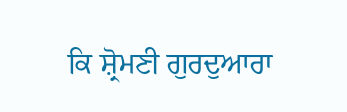ਕਿ ਸ਼੍ਰੋਮਣੀ ਗੁਰਦੁਆਰਾ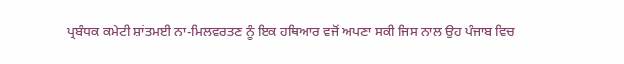ਪ੍ਰਬੰਧਕ ਕਮੇਟੀ ਸ਼ਾਂਤਮਈ ਨਾ-ਮਿਲਵਰਤਣ ਨੂੰ ਇਕ ਹਥਿਆਰ ਵਜੋਂ ਅਪਣਾ ਸਕੀ ਜਿਸ ਨਾਲ ਉਹ ਪੰਜਾਬ ਵਿਚ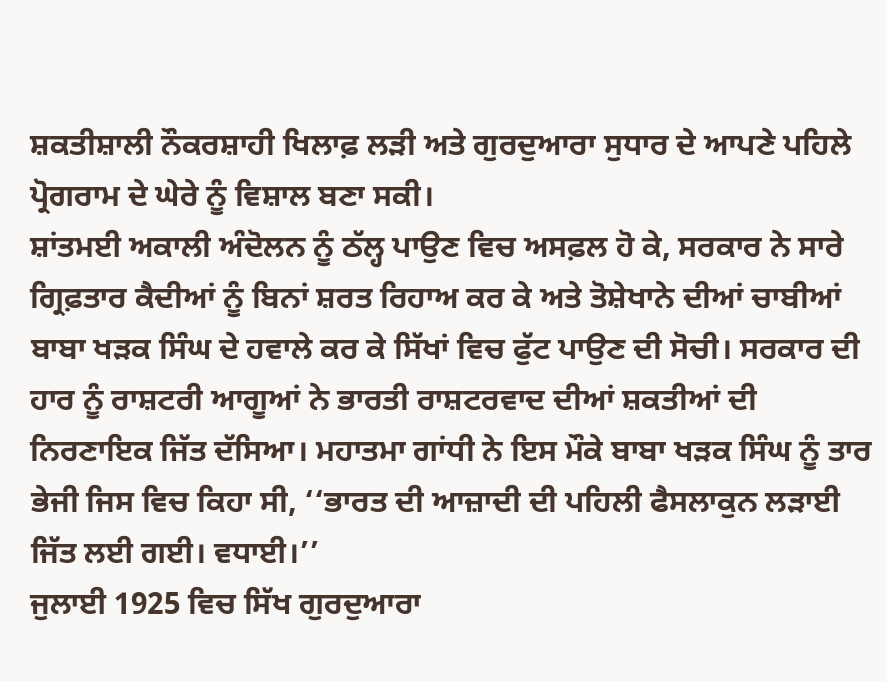ਸ਼ਕਤੀਸ਼ਾਲੀ ਨੌਕਰਸ਼ਾਹੀ ਖਿਲਾਫ਼ ਲੜੀ ਅਤੇ ਗੁਰਦੁਆਰਾ ਸੁਧਾਰ ਦੇ ਆਪਣੇ ਪਹਿਲੇ ਪ੍ਰੋਗਰਾਮ ਦੇ ਘੇਰੇ ਨੂੰ ਵਿਸ਼ਾਲ ਬਣਾ ਸਕੀ।
ਸ਼ਾਂਤਮਈ ਅਕਾਲੀ ਅੰਦੋਲਨ ਨੂੰ ਠੱਲ੍ਹ ਪਾਉਣ ਵਿਚ ਅਸਫ਼ਲ ਹੋ ਕੇ, ਸਰਕਾਰ ਨੇ ਸਾਰੇ ਗ੍ਰਿਫ਼ਤਾਰ ਕੈਦੀਆਂ ਨੂੰ ਬਿਨਾਂ ਸ਼ਰਤ ਰਿਹਾਅ ਕਰ ਕੇ ਅਤੇ ਤੋਸ਼ੇਖਾਨੇ ਦੀਆਂ ਚਾਬੀਆਂ ਬਾਬਾ ਖੜਕ ਸਿੰਘ ਦੇ ਹਵਾਲੇ ਕਰ ਕੇ ਸਿੱਖਾਂ ਵਿਚ ਫੁੱਟ ਪਾਉਣ ਦੀ ਸੋਚੀ। ਸਰਕਾਰ ਦੀ ਹਾਰ ਨੂੰ ਰਾਸ਼ਟਰੀ ਆਗੂਆਂ ਨੇ ਭਾਰਤੀ ਰਾਸ਼ਟਰਵਾਦ ਦੀਆਂ ਸ਼ਕਤੀਆਂ ਦੀ ਨਿਰਣਾਇਕ ਜਿੱਤ ਦੱਸਿਆ। ਮਹਾਤਮਾ ਗਾਂਧੀ ਨੇ ਇਸ ਮੌਕੇ ਬਾਬਾ ਖੜਕ ਸਿੰਘ ਨੂੰ ਤਾਰ ਭੇਜੀ ਜਿਸ ਵਿਚ ਕਿਹਾ ਸੀ, ‘‘ਭਾਰਤ ਦੀ ਆਜ਼ਾਦੀ ਦੀ ਪਹਿਲੀ ਫੈਸਲਾਕੁਨ ਲੜਾਈ ਜਿੱਤ ਲਈ ਗਈ। ਵਧਾਈ।’’
ਜੁਲਾਈ 1925 ਵਿਚ ਸਿੱਖ ਗੁਰਦੁਆਰਾ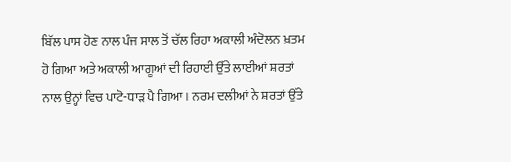ਬਿੱਲ ਪਾਸ ਹੋਣ ਨਾਲ ਪੰਜ ਸਾਲ ਤੋਂ ਚੱਲ ਰਿਹਾ ਅਕਾਲੀ ਅੰਦੋਲਨ ਖ਼ਤਮ ਹੋ ਗਿਆ ਅਤੇ ਅਕਾਲੀ ਆਗੂਆਂ ਦੀ ਰਿਹਾਈ ਉੱਤੇ ਲਾਈਆਂ ਸ਼ਰਤਾਂ ਨਾਲ ਉਨ੍ਹਾਂ ਵਿਚ ਪਾਟੋ-ਧਾੜ ਪੈ ਗਿਆ। ਨਰਮ ਦਲੀਆਂ ਨੇ ਸ਼ਰਤਾਂ ਉੱਤੇ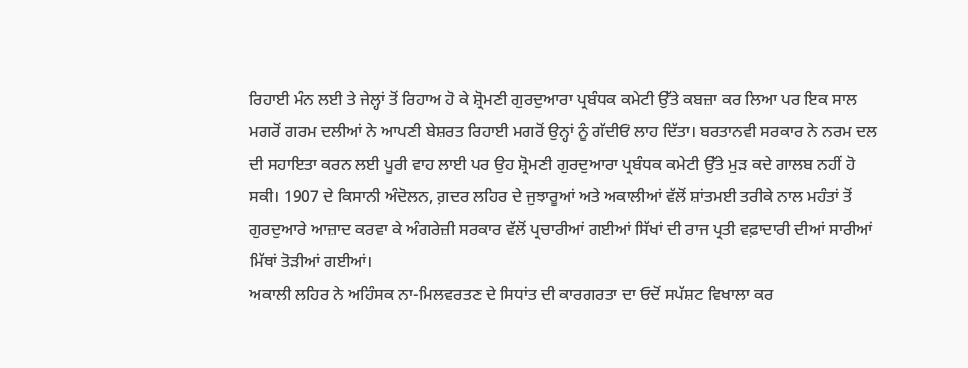ਰਿਹਾਈ ਮੰਨ ਲਈ ਤੇ ਜੇਲ੍ਹਾਂ ਤੋਂ ਰਿਹਾਅ ਹੋ ਕੇ ਸ਼੍ਰੋਮਣੀ ਗੁਰਦੁਆਰਾ ਪ੍ਰਬੰਧਕ ਕਮੇਟੀ ਉੱਤੇ ਕਬਜ਼ਾ ਕਰ ਲਿਆ ਪਰ ਇਕ ਸਾਲ ਮਗਰੋਂ ਗਰਮ ਦਲੀਆਂ ਨੇ ਆਪਣੀ ਬੇਸ਼ਰਤ ਰਿਹਾਈ ਮਗਰੋਂ ਉਨ੍ਹਾਂ ਨੂੰ ਗੱਦੀਓਂ ਲਾਹ ਦਿੱਤਾ। ਬਰਤਾਨਵੀ ਸਰਕਾਰ ਨੇ ਨਰਮ ਦਲ ਦੀ ਸਹਾਇਤਾ ਕਰਨ ਲਈ ਪੂਰੀ ਵਾਹ ਲਾਈ ਪਰ ਉਹ ਸ਼੍ਰੋਮਣੀ ਗੁਰਦੁਆਰਾ ਪ੍ਰਬੰਧਕ ਕਮੇਟੀ ਉੱਤੇ ਮੁੜ ਕਦੇ ਗਾਲਬ ਨਹੀਂ ਹੋ ਸਕੀ। 1907 ਦੇ ਕਿਸਾਨੀ ਅੰਦੋਲਨ, ਗ਼ਦਰ ਲਹਿਰ ਦੇ ਜੁਝਾਰੂਆਂ ਅਤੇ ਅਕਾਲੀਆਂ ਵੱਲੋਂ ਸ਼ਾਂਤਮਈ ਤਰੀਕੇ ਨਾਲ ਮਹੰਤਾਂ ਤੋਂ ਗੁਰਦੁਆਰੇ ਆਜ਼ਾਦ ਕਰਵਾ ਕੇ ਅੰਗਰੇਜ਼ੀ ਸਰਕਾਰ ਵੱਲੋਂ ਪ੍ਰਚਾਰੀਆਂ ਗਈਆਂ ਸਿੱਖਾਂ ਦੀ ਰਾਜ ਪ੍ਰਤੀ ਵਫ਼ਾਦਾਰੀ ਦੀਆਂ ਸਾਰੀਆਂ ਮਿੱਥਾਂ ਤੋੜੀਆਂ ਗਈਆਂ।
ਅਕਾਲੀ ਲਹਿਰ ਨੇ ਅਹਿੰਸਕ ਨਾ-ਮਿਲਵਰਤਣ ਦੇ ਸਿਧਾਂਤ ਦੀ ਕਾਰਗਰਤਾ ਦਾ ਓਦੋਂ ਸਪੱਸ਼ਟ ਵਿਖਾਲਾ ਕਰ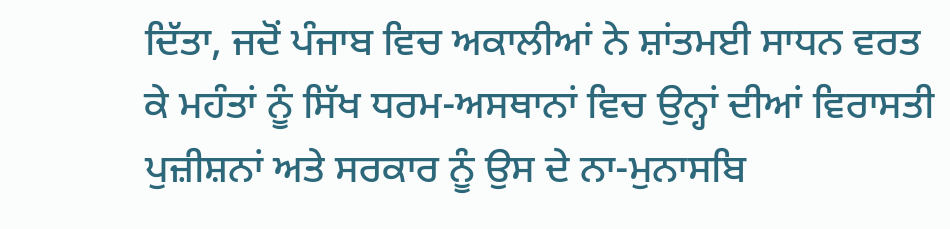ਦਿੱਤਾ, ਜਦੋਂ ਪੰਜਾਬ ਵਿਚ ਅਕਾਲੀਆਂ ਨੇ ਸ਼ਾਂਤਮਈ ਸਾਧਨ ਵਰਤ ਕੇ ਮਹੰਤਾਂ ਨੂੰ ਸਿੱਖ ਧਰਮ-ਅਸਥਾਨਾਂ ਵਿਚ ਉਨ੍ਹਾਂ ਦੀਆਂ ਵਿਰਾਸਤੀ ਪੁਜ਼ੀਸ਼ਨਾਂ ਅਤੇ ਸਰਕਾਰ ਨੂੰ ਉਸ ਦੇ ਨਾ-ਮੁਨਾਸਬਿ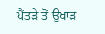ਪੈਂਤੜੇ ਤੋਂ ਉਖਾੜ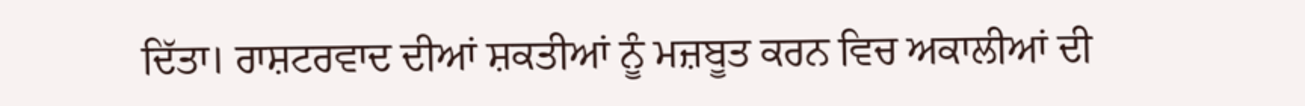ਦਿੱਤਾ। ਰਾਸ਼ਟਰਵਾਦ ਦੀਆਂ ਸ਼ਕਤੀਆਂ ਨੂੰ ਮਜ਼ਬੂਤ ਕਰਨ ਵਿਚ ਅਕਾਲੀਆਂ ਦੀ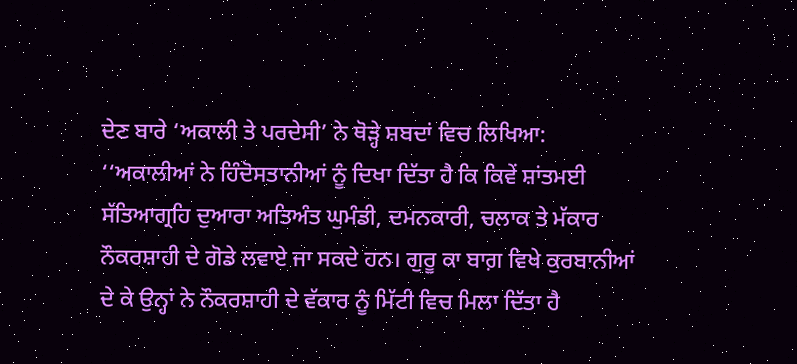ਦੇਣ ਬਾਰੇ ‘ਅਕਾਲੀ ਤੇ ਪਰਦੇਸੀ’ ਨੇ ਥੋੜ੍ਹੇ ਸ਼ਬਦਾਂ ਵਿਚ ਲਿਖਿਆ: ‘‘ਅਕਾਲੀਆਂ ਨੇ ਹਿੰਦੋਸਤਾਨੀਆਂ ਨੂੰ ਦਿਖਾ ਦਿੱਤਾ ਹੈ ਕਿ ਕਿਵੇਂ ਸ਼ਾਂਤਮਈ ਸੱਤਿਆਗ੍ਰਹਿ ਦੁਆਰਾ ਅਤਿਅੰਤ ਘੁਮੰਡੀ, ਦਮਨਕਾਰੀ, ਚਲਾਕ ਤੇ ਮੱਕਾਰ ਨੌਕਰਸ਼ਾਹੀ ਦੇ ਗੋਡੇ ਲਵਾਏ ਜਾ ਸਕਦੇ ਹਨ। ਗੁਰੂ ਕਾ ਬਾਗ਼ ਵਿਖੇ ਕੁਰਬਾਨੀਆਂ ਦੇ ਕੇ ਉਨ੍ਹਾਂ ਨੇ ਨੌਕਰਸ਼ਾਹੀ ਦੇ ਵੱਕਾਰ ਨੂੰ ਮਿੱਟੀ ਵਿਚ ਮਿਲਾ ਦਿੱਤਾ ਹੈ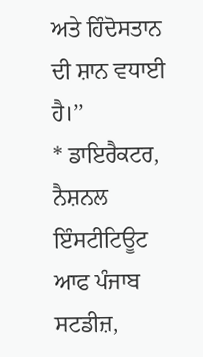ਅਤੇ ਹਿੰਦੋਸਤਾਨ ਦੀ ਸ਼ਾਨ ਵਧਾਈ ਹੈ।’’
* ਡਾਇਰੈਕਟਰ, ਨੈਸ਼ਨਲ ਇੰਸਟੀਟਿਊਟ ਆਫ ਪੰਜਾਬ ਸਟਡੀਜ਼,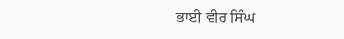ਭਾਈ ਵੀਰ ਸਿੰਘ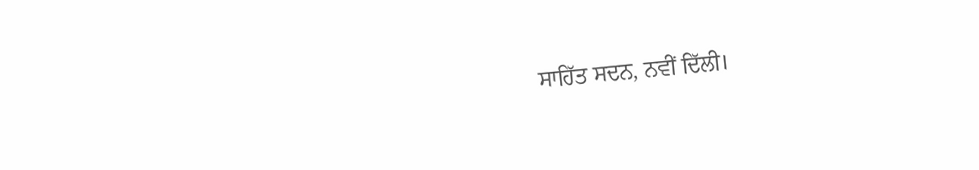ਸਾਹਿੱਤ ਸਦਨ, ਨਵੀਂ ਦਿੱਲੀ।